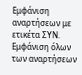Εμφάνιση αναρτήσεων με ετικέτα ΣΥΝ. Εμφάνιση όλων των αναρτήσεων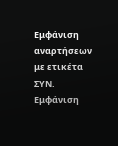Εμφάνιση αναρτήσεων με ετικέτα ΣΥΝ. Εμφάνιση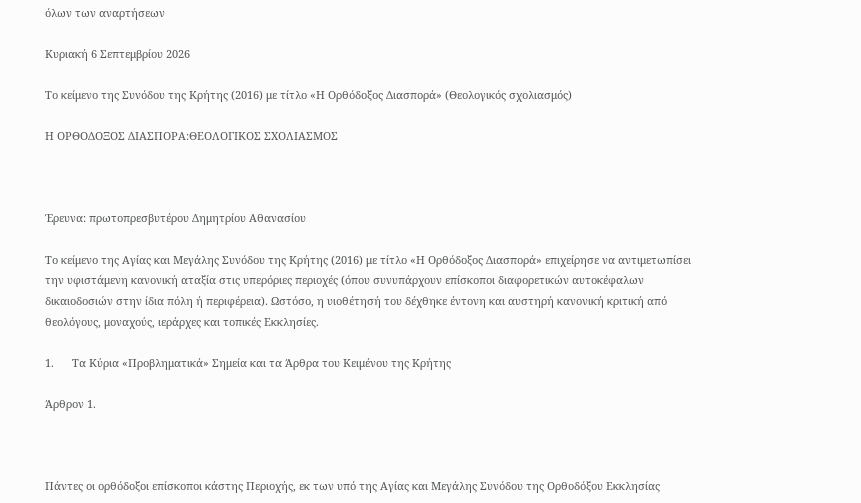όλων των αναρτήσεων

Κυριακή 6 Σεπτεμβρίου 2026

Το κείμενο της Συνόδου της Κρήτης (2016) με τίτλο «Η Ορθόδοξος Διασπορά» (Θεολογικός σχολιασμός)

Η ΟΡΘΟΔΟΞΟΣ ΔΙΑΣΠΟΡΑ:ΘΕΟΛΟΓΙΚΟΣ ΣΧΟΛΙΑΣΜΟΣ



Έρευνα: πρωτοπρεσβυτέρου Δημητρίου Αθανασίου

Το κείμενο της Αγίας και Μεγάλης Συνόδου της Κρήτης (2016) με τίτλο «Η Ορθόδοξος Διασπορά» επιχείρησε να αντιμετωπίσει την υφιστάμενη κανονική αταξία στις υπερόριες περιοχές (όπου συνυπάρχουν επίσκοποι διαφορετικών αυτοκέφαλων δικαιοδοσιών στην ίδια πόλη ή περιφέρεια). Ωστόσο, η υιοθέτησή του δέχθηκε έντονη και αυστηρή κανονική κριτική από θεολόγους, μοναχούς, ιεράρχες και τοπικές Εκκλησίες.

1.      Τα Κύρια «Προβληματικά» Σημεία και τα Άρθρα του Κειμένου της Κρήτης

Άρθρον 1.



Πάντες οι ορθόδοξοι επίσκοποι κάστης Περιοχής, εκ των υπό της Αγίας και Μεγάλης Συνόδου της Ορθοδόξου Εκκλησίας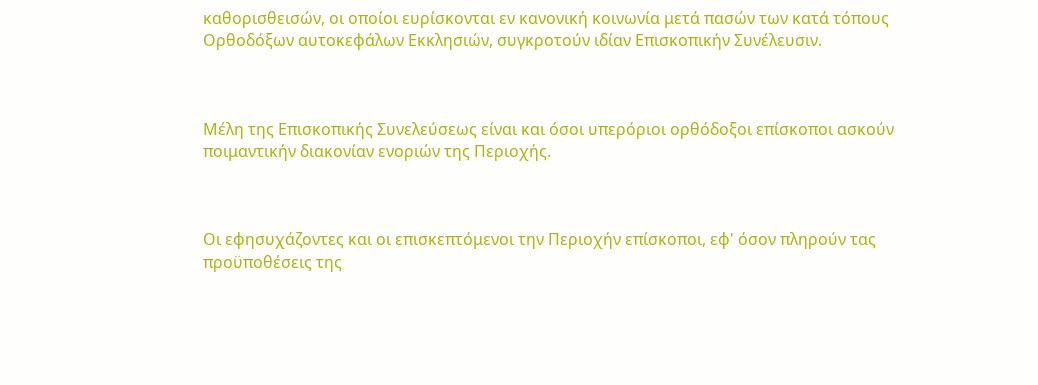καθορισθεισών, οι οποίοι ευρίσκονται εν κανονική κοινωνία μετά πασών των κατά τόπους Ορθοδόξων αυτοκεφάλων Εκκλησιών, συγκροτούν ιδίαν Επισκοπικήν Συνέλευσιν.



Μέλη της Επισκοπικής Συνελεύσεως είναι και όσοι υπερόριοι ορθόδοξοι επίσκοποι ασκούν ποιμαντικήν διακονίαν ενοριών της Περιοχής.



Οι εφησυχάζοντες και οι επισκεπτόμενοι την Περιοχήν επίσκοποι, εφ' όσον πληρούν τας προϋποθέσεις της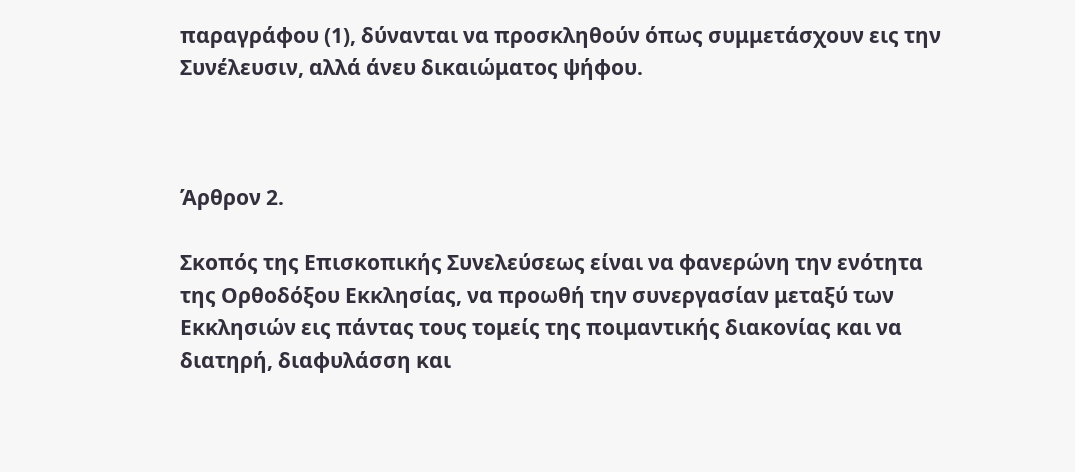παραγράφου (1), δύνανται να προσκληθούν όπως συμμετάσχουν εις την Συνέλευσιν, αλλά άνευ δικαιώματος ψήφου.



Άρθρον 2.

Σκοπός της Επισκοπικής Συνελεύσεως είναι να φανερώνη την ενότητα της Ορθοδόξου Εκκλησίας, να προωθή την συνεργασίαν μεταξύ των Εκκλησιών εις πάντας τους τομείς της ποιμαντικής διακονίας και να διατηρή, διαφυλάσση και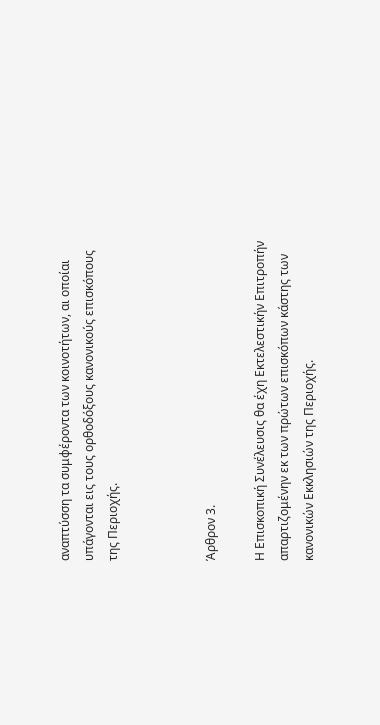αναπτύσση τα συμφέροντα των κοινοτήτων, αι οποίαι υπάγονται εις τους ορθοδόξους κανονικούς επισκόπους της Περιοχής.



Άρθρον 3.

Η Επισκοπική Συνέλευσις θα έχη Εκτελεστικήν Επιτροπήν απαρτιζομένην εκ των πρώτων επισκόπων κάστης των κανονικών Εκκλησιών της Περιοχής.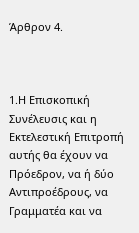Άρθρον 4.



1.Η Επισκοπική Συνέλευσις και η Εκτελεστική Επιτροπή αυτής θα έχουν να Πρόεδρον, να ή δύο Αντιπροέδρους, να Γραμματέα και να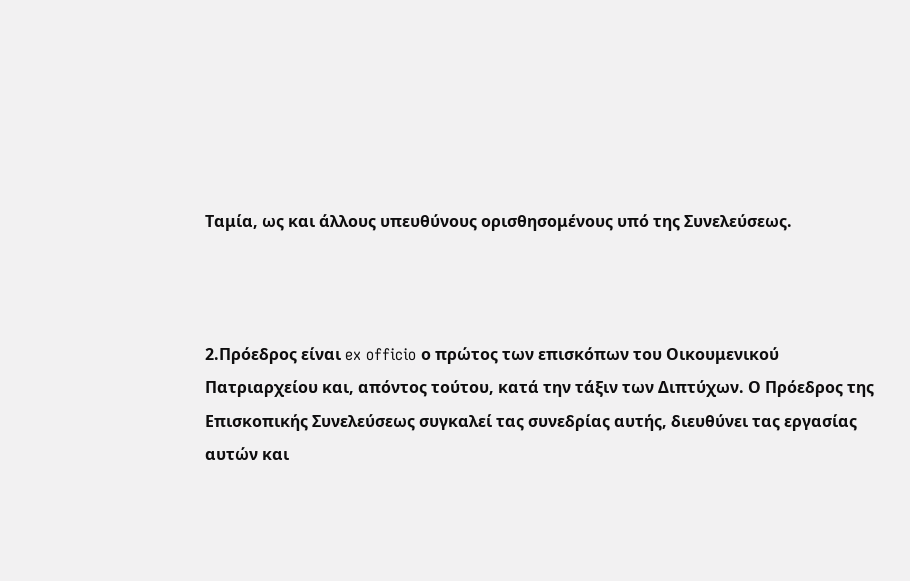Ταμία, ως και άλλους υπευθύνους ορισθησομένους υπό της Συνελεύσεως.



2.Πρόεδρος είναι ex officio ο πρώτος των επισκόπων του Οικουμενικού Πατριαρχείου και, απόντος τούτου, κατά την τάξιν των Διπτύχων. Ο Πρόεδρος της Επισκοπικής Συνελεύσεως συγκαλεί τας συνεδρίας αυτής, διευθύνει τας εργασίας αυτών και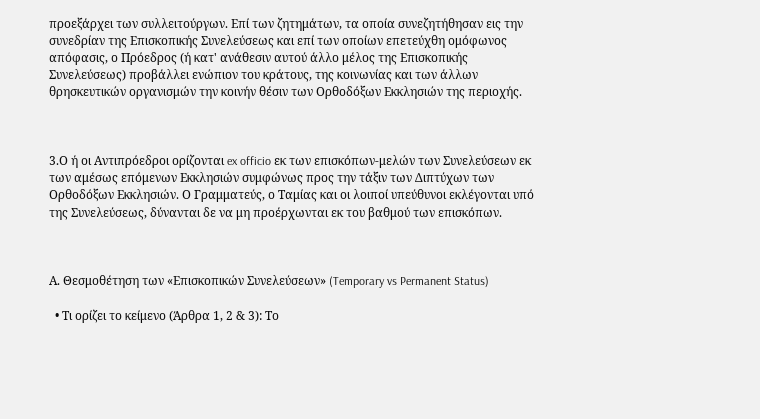προεξάρχει των συλλειτούργων. Επί των ζητημάτων, τα οποία συνεζητήθησαν εις την συνεδρίαν της Επισκοπικής Συνελεύσεως και επί των οποίων επετεύχθη ομόφωνος απόφασις, ο Πρόεδρος (ή κατ' ανάθεσιν αυτού άλλο μέλος της Επισκοπικής Συνελεύσεως) προβάλλει ενώπιον του κράτους, της κοινωνίας και των άλλων θρησκευτικών οργανισμών την κοινήν θέσιν των Ορθοδόξων Εκκλησιών της περιοχής.



3.Ο ή οι Αντιπρόεδροι ορίζονται ex officio εκ των επισκόπων-μελών των Συνελεύσεων εκ των αμέσως επόμενων Εκκλησιών συμφώνως προς την τάξιν των Διπτύχων των Ορθοδόξων Εκκλησιών. Ο Γραμματεύς, ο Ταμίας και οι λοιποί υπεύθυνοι εκλέγονται υπό της Συνελεύσεως, δύνανται δε να μη προέρχωνται εκ του βαθμού των επισκόπων.



Α. Θεσμοθέτηση των «Επισκοπικών Συνελεύσεων» (Temporary vs Permanent Status)

  • Τι ορίζει το κείμενο (Άρθρα 1, 2 & 3): Το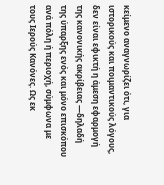κείμενο αναγνωρίζει ότι, για ιστορικούς και ποιμαντικούς λόγους, δεν είναι εφικτή η άμεση εφαρμογή της κανονικής ακρίβειας —δηλαδή της ύπαρξης ενός και μόνο επισκόπου ανά πόλη ή περιοχή, σύμφωνα με τους Ιερούς Κανόνες. Ως εκ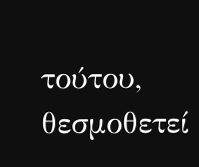τούτου, θεσμοθετεί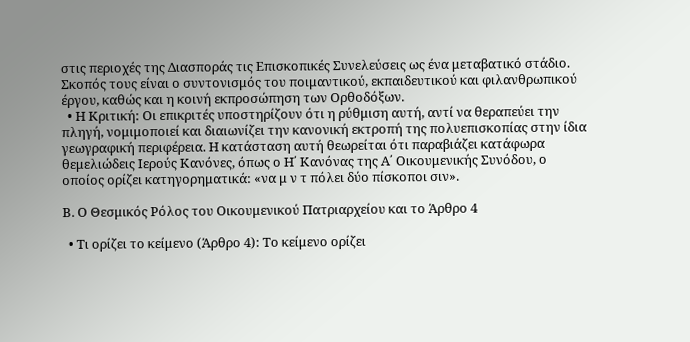στις περιοχές της Διασποράς τις Επισκοπικές Συνελεύσεις ως ένα μεταβατικό στάδιο. Σκοπός τους είναι ο συντονισμός του ποιμαντικού, εκπαιδευτικού και φιλανθρωπικού έργου, καθώς και η κοινή εκπροσώπηση των Ορθοδόξων.
  • Η Κριτική: Οι επικριτές υποστηρίζουν ότι η ρύθμιση αυτή, αντί να θεραπεύει την πληγή, νομιμοποιεί και διαιωνίζει την κανονική εκτροπή της πολυεπισκοπίας στην ίδια γεωγραφική περιφέρεια. Η κατάσταση αυτή θεωρείται ότι παραβιάζει κατάφωρα θεμελιώδεις Ιερούς Κανόνες, όπως ο Η΄ Κανόνας της Α΄ Οικουμενικής Συνόδου, ο οποίος ορίζει κατηγορηματικά: «να μ ν τ πόλει δύο πίσκοποι σιν».

Β. Ο Θεσμικός Ρόλος του Οικουμενικού Πατριαρχείου και το Άρθρο 4

  • Τι ορίζει το κείμενο (Άρθρο 4): Το κείμενο ορίζει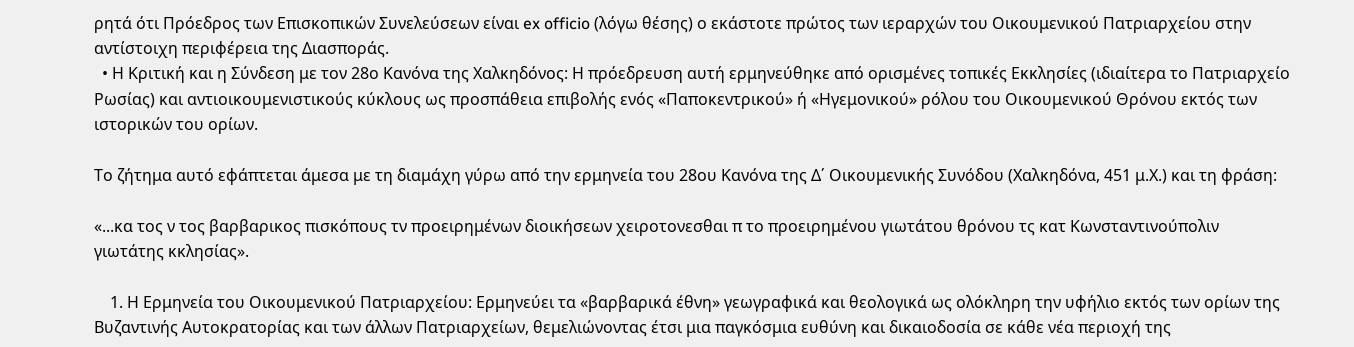ρητά ότι Πρόεδρος των Επισκοπικών Συνελεύσεων είναι ex officio (λόγω θέσης) ο εκάστοτε πρώτος των ιεραρχών του Οικουμενικού Πατριαρχείου στην αντίστοιχη περιφέρεια της Διασποράς.
  • Η Κριτική και η Σύνδεση με τον 28ο Κανόνα της Χαλκηδόνος: Η πρόεδρευση αυτή ερμηνεύθηκε από ορισμένες τοπικές Εκκλησίες (ιδιαίτερα το Πατριαρχείο Ρωσίας) και αντιοικουμενιστικούς κύκλους ως προσπάθεια επιβολής ενός «Παποκεντρικού» ή «Ηγεμονικού» ρόλου του Οικουμενικού Θρόνου εκτός των ιστορικών του ορίων.

Το ζήτημα αυτό εφάπτεται άμεσα με τη διαμάχη γύρω από την ερμηνεία του 28ου Κανόνα της Δ΄ Οικουμενικής Συνόδου (Χαλκηδόνα, 451 μ.Χ.) και τη φράση:

«...κα τος ν τος βαρβαρικος πισκόπους τν προειρημένων διοικήσεων χειροτονεσθαι π το προειρημένου γιωτάτου θρόνου τς κατ Κωνσταντινούπολιν γιωτάτης κκλησίας».

    1. Η Ερμηνεία του Οικουμενικού Πατριαρχείου: Ερμηνεύει τα «βαρβαρικά έθνη» γεωγραφικά και θεολογικά ως ολόκληρη την υφήλιο εκτός των ορίων της Βυζαντινής Αυτοκρατορίας και των άλλων Πατριαρχείων, θεμελιώνοντας έτσι μια παγκόσμια ευθύνη και δικαιοδοσία σε κάθε νέα περιοχή της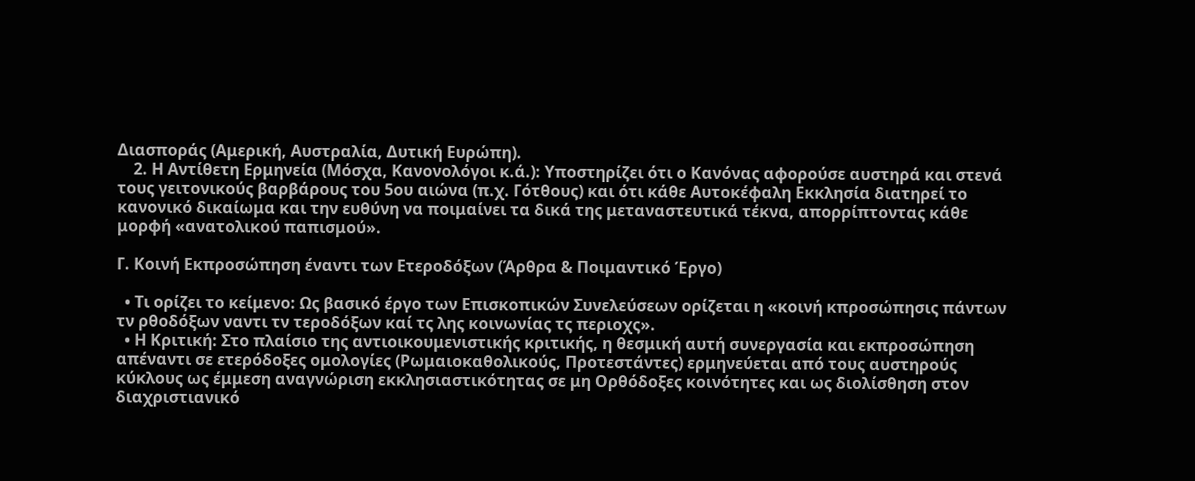Διασποράς (Αμερική, Αυστραλία, Δυτική Ευρώπη).
    2. Η Αντίθετη Ερμηνεία (Μόσχα, Κανονολόγοι κ.ά.): Υποστηρίζει ότι ο Κανόνας αφορούσε αυστηρά και στενά τους γειτονικούς βαρβάρους του 5ου αιώνα (π.χ. Γότθους) και ότι κάθε Αυτοκέφαλη Εκκλησία διατηρεί το κανονικό δικαίωμα και την ευθύνη να ποιμαίνει τα δικά της μεταναστευτικά τέκνα, απορρίπτοντας κάθε μορφή «ανατολικού παπισμού».

Γ. Κοινή Εκπροσώπηση έναντι των Ετεροδόξων (Άρθρα & Ποιμαντικό Έργο)

  • Τι ορίζει το κείμενο: Ως βασικό έργο των Επισκοπικών Συνελεύσεων ορίζεται η «κοινή κπροσώπησις πάντων τν ρθοδόξων ναντι τν τεροδόξων καί τς λης κοινωνίας τς περιοχς».
  • Η Κριτική: Στο πλαίσιο της αντιοικουμενιστικής κριτικής, η θεσμική αυτή συνεργασία και εκπροσώπηση απέναντι σε ετερόδοξες ομολογίες (Ρωμαιοκαθολικούς, Προτεστάντες) ερμηνεύεται από τους αυστηρούς κύκλους ως έμμεση αναγνώριση εκκλησιαστικότητας σε μη Ορθόδοξες κοινότητες και ως διολίσθηση στον διαχριστιανικό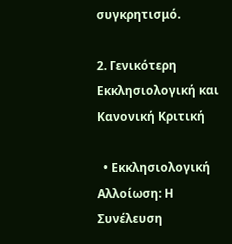συγκρητισμό.

2. Γενικότερη Εκκλησιολογική και Κανονική Κριτική

  • Εκκλησιολογική Αλλοίωση: Η Συνέλευση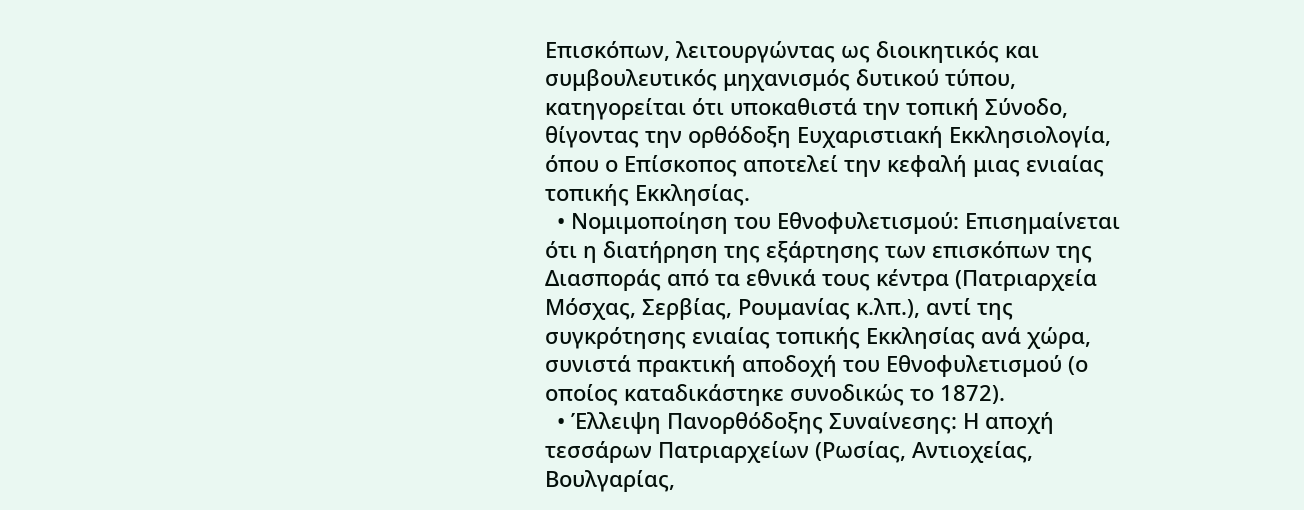Επισκόπων, λειτουργώντας ως διοικητικός και συμβουλευτικός μηχανισμός δυτικού τύπου, κατηγορείται ότι υποκαθιστά την τοπική Σύνοδο, θίγοντας την ορθόδοξη Ευχαριστιακή Εκκλησιολογία, όπου ο Επίσκοπος αποτελεί την κεφαλή μιας ενιαίας τοπικής Εκκλησίας.
  • Νομιμοποίηση του Εθνοφυλετισμού: Επισημαίνεται ότι η διατήρηση της εξάρτησης των επισκόπων της Διασποράς από τα εθνικά τους κέντρα (Πατριαρχεία Μόσχας, Σερβίας, Ρουμανίας κ.λπ.), αντί της συγκρότησης ενιαίας τοπικής Εκκλησίας ανά χώρα, συνιστά πρακτική αποδοχή του Εθνοφυλετισμού (ο οποίος καταδικάστηκε συνοδικώς το 1872).
  • Έλλειψη Πανορθόδοξης Συναίνεσης: Η αποχή τεσσάρων Πατριαρχείων (Ρωσίας, Αντιοχείας, Βουλγαρίας,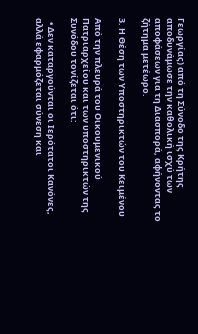Γεωργίας) από τη Σύνοδο της Κρήτης αποδυνάμωσε την καθολική ισχύ των αποφάσεων για τη Διασπορά, αφήνοντας το ζήτημα μετέωρο.

3. Η Θέση των Υποστηρικτών του Κειμένου

Από την πλευρά του Οικουμενικού Πατριαρχείου και των υποστηρικτών της Συνόδου τονίζεται ότι:

  • Δεν καταργούνται οι Ιερότατοι Κανόνες, αλλά εφαρμόζεται σύνεση και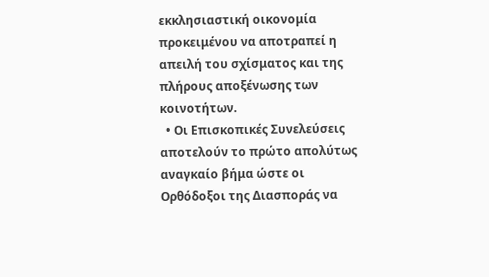εκκλησιαστική οικονομία προκειμένου να αποτραπεί η απειλή του σχίσματος και της πλήρους αποξένωσης των κοινοτήτων.
  • Οι Επισκοπικές Συνελεύσεις αποτελούν το πρώτο απολύτως αναγκαίο βήμα ώστε οι Ορθόδοξοι της Διασποράς να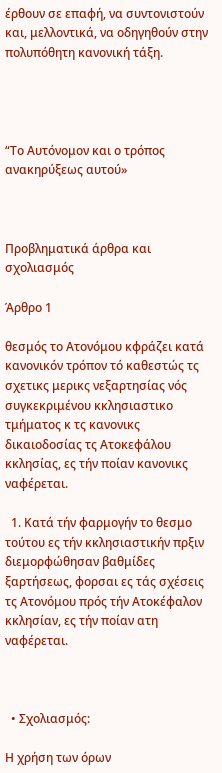έρθουν σε επαφή, να συντονιστούν και, μελλοντικά, να οδηγηθούν στην πολυπόθητη κανονική τάξη.




“Το Αυτόνομον και ο τρόπος ανακηρύξεως αυτού»



Προβληματικά άρθρα και σχολιασμός

Άρθρο 1

θεσμός το Ατονόμου κφράζει κατά κανονικόν τρόπον τό καθεστώς τς σχετικς μερικς νεξαρτησίας νός συγκεκριμένου κκλησιαστικο τμήματος κ τς κανονικς δικαιοδοσίας τς Aτοκεφάλου κκλησίας, ες τήν ποίαν κανονικς ναφέρεται.

  1. Κατά τήν φαρμογήν το θεσμο τούτου ες τήν κκλησιαστικήν πρξιν διεμορφώθησαν βαθμίδες ξαρτήσεως, φορσαι ες τάς σχέσεις τς Ατονόμου πρός τήν Ατοκέφαλον κκλησίαν, ες τήν ποίαν ατη ναφέρεται.



  • Σχολιασμός:

Η χρήση των όρων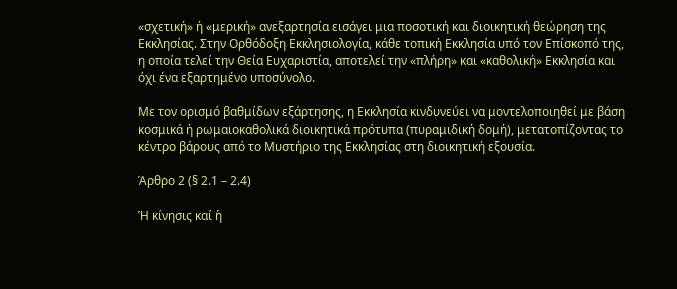«σχετική» ή «μερική» ανεξαρτησία εισάγει μια ποσοτική και διοικητική θεώρηση της Εκκλησίας. Στην Ορθόδοξη Εκκλησιολογία, κάθε τοπική Εκκλησία υπό τον Επίσκοπό της, η οποία τελεί την Θεία Ευχαριστία, αποτελεί την «πλήρη» και «καθολική» Εκκλησία και όχι ένα εξαρτημένο υποσύνολο.

Με τον ορισμό βαθμίδων εξάρτησης, η Εκκλησία κινδυνεύει να μοντελοποιηθεί με βάση κοσμικά ή ρωμαιοκαθολικά διοικητικά πρότυπα (πυραμιδική δομή), μετατοπίζοντας το κέντρο βάρους από το Μυστήριο της Εκκλησίας στη διοικητική εξουσία.

Άρθρο 2 (§ 2.1 – 2.4)

Ἡ κίνησις καί ἡ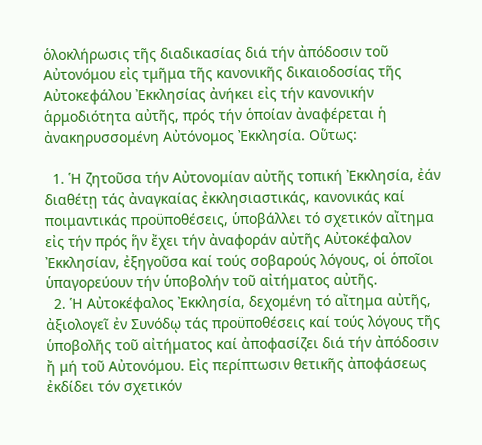ὁλοκλήρωσις τῆς διαδικασίας διά τήν ἀπόδοσιν τοῦ Αὐτονόμου εἰς τμῆμα τῆς κανονικῆς δικαιοδοσίας τῆς Aὐτοκεφάλου Ἐκκλησίας ἀνήκει εἰς τήν κανονικήν ἁρμοδιότητα αὐτῆς, πρός τήν ὁποίαν ἀναφέρεται ἡ ἀνακηρυσσομένη Αὐτόνομος Ἐκκλησία. Oὕτως:

  1. Ἡ ζητοῦσα τήν Αὐτονομίαν αὐτῆς τοπική Ἐκκλησία, ἐάν διαθέτῃ τάς ἀναγκαίας ἐκκλησιαστικάς, κανονικάς καί ποιμαντικάς προϋποθέσεις, ὑποβάλλει τό σχετικόν αἴτημα εἰς τήν πρός ἥν ἔχει τήν ἀναφοράν αὐτῆς Αὐτοκέφαλον Ἐκκλησίαν, ἐξηγοῦσα καί τούς σοβαρούς λόγους, οἱ ὁποῖοι ὑπαγορεύουν τήν ὑποβολήν τοῦ αἰτήματος αὐτῆς.
  2. Ἡ Αὐτοκέφαλος Ἐκκλησία, δεχομένη τό αἴτημα αὐτῆς, ἀξιολογεῖ ἐν Συνόδῳ τάς προϋποθέσεις καί τούς λόγους τῆς ὑποβολῆς τοῦ αἰτήματος καί ἀποφασίζει διά τήν ἀπόδοσιν ἤ μή τοῦ Αὐτονόμου. Εἰς περίπτωσιν θετικῆς ἀποφάσεως ἐκδίδει τόν σχετικόν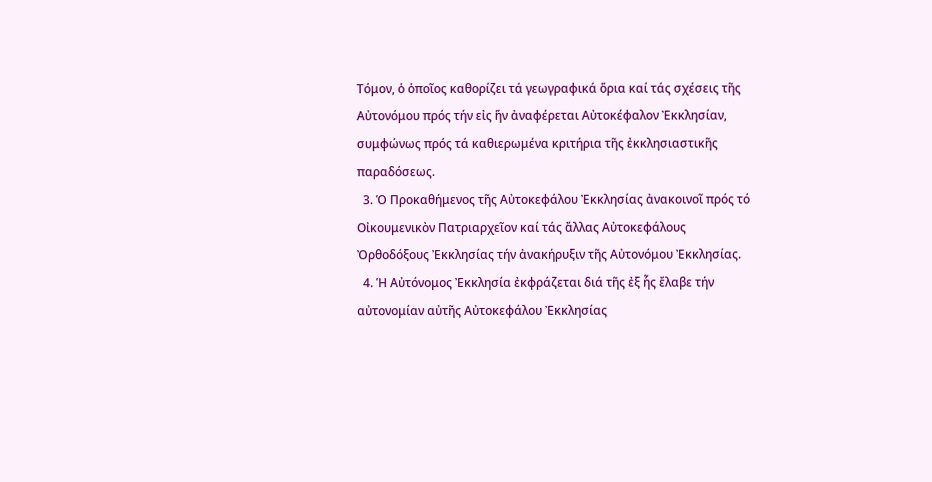Τόμον, ὁ ὁποῖος καθορίζει τά γεωγραφικά ὅρια καί τάς σχέσεις τῆς Αὐτονόμου πρός τήν εἰς ἥν ἀναφέρεται Αὐτοκέφαλον Ἐκκλησίαν, συμφώνως πρός τά καθιερωμένα κριτήρια τῆς ἐκκλησιαστικῆς παραδόσεως.
  3. Ὁ Προκαθήμενος τῆς Aὐτοκεφάλου Ἐκκλησίας ἀνακοινοῖ πρός τό Οἰκουμενικὸν Πατριαρχεῖον καί τάς ἄλλας Aὐτοκεφάλους Ὀρθοδόξους Ἐκκλησίας τήν ἀνακήρυξιν τῆς Αὐτονόμου Ἐκκλησίας.
  4. Ἡ Αὐτόνομος Ἐκκλησία ἐκφράζεται διά τῆς ἐξ ἧς ἔλαβε τήν αὐτονομίαν αὐτῆς Aὐτοκεφάλου Ἐκκλησίας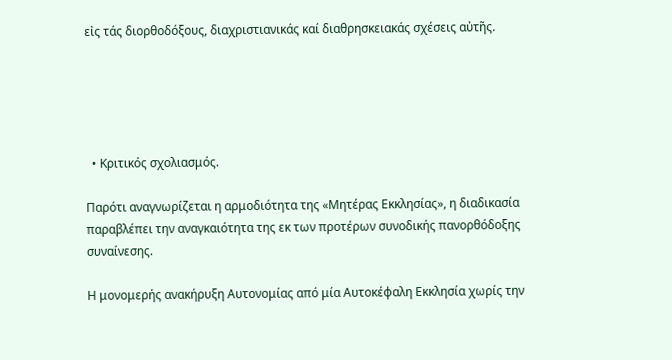εἰς τάς διορθοδόξους, διαχριστιανικάς καί διαθρησκειακάς σχέσεις αὐτῆς.





  • Κριτικός σχολιασμός.

Παρότι αναγνωρίζεται η αρμοδιότητα της «Μητέρας Εκκλησίας», η διαδικασία παραβλέπει την αναγκαιότητα της εκ των προτέρων συνοδικής πανορθόδοξης συναίνεσης.

Η μονομερής ανακήρυξη Αυτονομίας από μία Αυτοκέφαλη Εκκλησία χωρίς την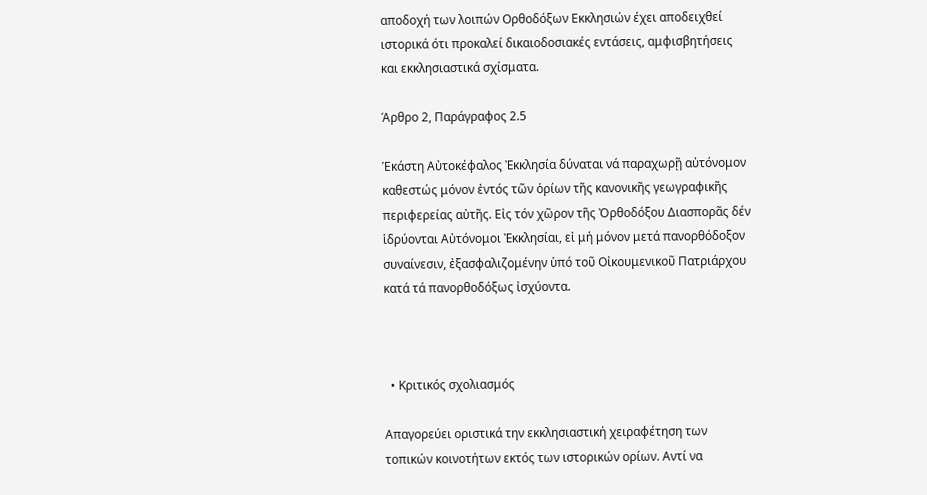αποδοχή των λοιπών Ορθοδόξων Εκκλησιών έχει αποδειχθεί ιστορικά ότι προκαλεί δικαιοδοσιακές εντάσεις, αμφισβητήσεις και εκκλησιαστικά σχίσματα.

Άρθρο 2, Παράγραφος 2.5

Ἑκάστη Αὐτοκέφαλος Ἐκκλησία δύναται νά παραχωρῇ αὐτόνομον καθεστώς μόνον ἐντός τῶν ὁρίων τῆς κανονικῆς γεωγραφικῆς περιφερείας αὐτῆς. Εἰς τόν χῶρον τῆς Ὀρθοδόξου Διασπορᾶς δέν ἱδρύονται Αὐτόνομοι Ἐκκλησίαι, εἰ μή μόνον μετά πανoρθόδοξον συναίνεσιν, ἐξασφαλιζομένην ὑπό τοῦ Οἰκουμενικοῦ Πατριάρχου κατά τά πανορθοδόξως ἰσχύοντα.



  • Κριτικός σχολιασμός

Απαγορεύει οριστικά την εκκλησιαστική χειραφέτηση των τοπικών κοινοτήτων εκτός των ιστορικών ορίων. Αντί να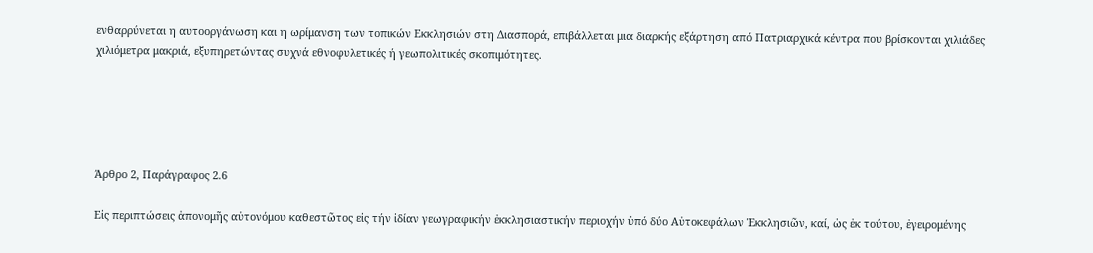ενθαρρύνεται η αυτοοργάνωση και η ωρίμανση των τοπικών Εκκλησιών στη Διασπορά, επιβάλλεται μια διαρκής εξάρτηση από Πατριαρχικά κέντρα που βρίσκονται χιλιάδες χιλιόμετρα μακριά, εξυπηρετώντας συχνά εθνοφυλετικές ή γεωπολιτικές σκοπιμότητες.





Άρθρο 2, Παράγραφος 2.6

Εἰς περιπτώσεις ἀπονομῆς αὐτονόμου καθεστῶτος εἰς τήν ἰδίαν γεωγραφικήν ἐκκλησιαστικήν περιοχήν ὑπό δύο Αὐτοκεφάλων Ἐκκλησιῶν, καί, ὡς ἐκ τούτου, ἐγειρομένης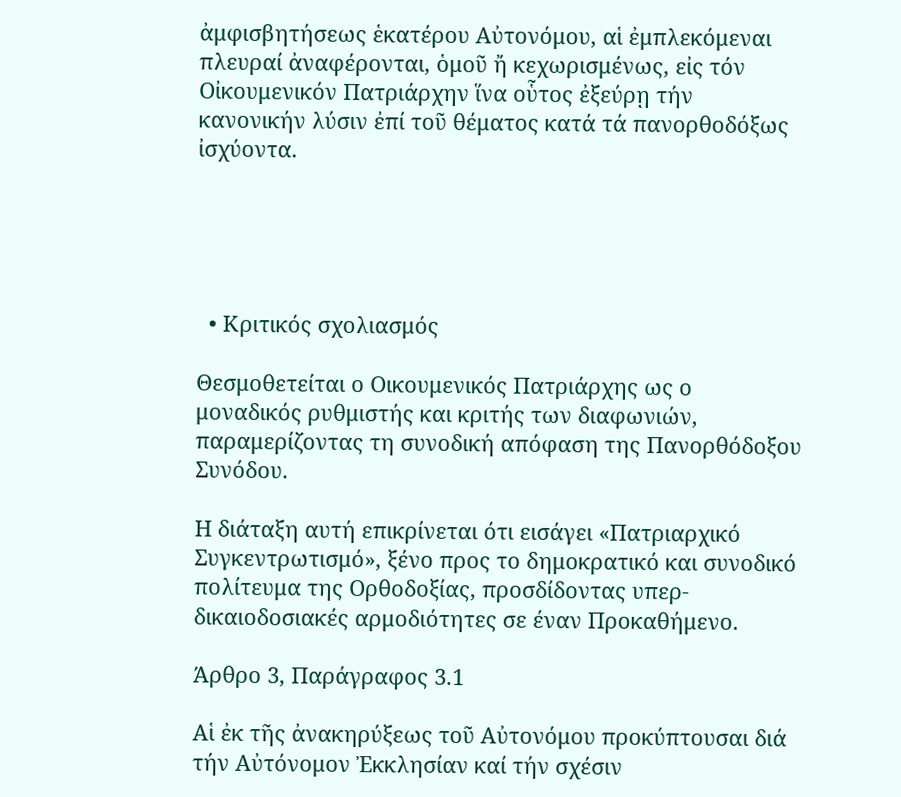ἀμφισβητήσεως ἑκατέρου Αὐτονόμου, αἱ ἐμπλεκόμεναι πλευραί ἀναφέρονται, ὁμοῦ ἤ κεχωρισμένως, εἰς τόν Οἰκουμενικόν Πατριάρχην ἵνα οὗτος ἐξεύρῃ τήν κανονικήν λύσιν ἐπί τοῦ θέματος κατά τά πανορθοδόξως ἰσχύοντα.





  • Κριτικός σχολιασμός

Θεσμοθετείται ο Οικουμενικός Πατριάρχης ως ο μοναδικός ρυθμιστής και κριτής των διαφωνιών, παραμερίζοντας τη συνοδική απόφαση της Πανορθόδοξου Συνόδου.

Η διάταξη αυτή επικρίνεται ότι εισάγει «Πατριαρχικό Συγκεντρωτισμό», ξένο προς το δημοκρατικό και συνοδικό πολίτευμα της Ορθοδοξίας, προσδίδοντας υπερ-δικαιοδοσιακές αρμοδιότητες σε έναν Προκαθήμενο.

Άρθρο 3, Παράγραφος 3.1

Αἱ ἐκ τῆς ἀνακηρύξεως τοῦ Αὐτονόμου προκύπτουσαι διά τήν Aὐτόνομον Ἐκκλησίαν καί τήν σχέσιν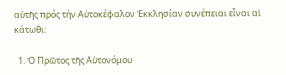αὐτῆς πρός τήν Αὐτοκέφαλον Ἐκκλησίαν συνέπειαι εἶναι αἱ κάτωθι:

  1. Ὁ Πρῶτος τῆς Αὐτονόμου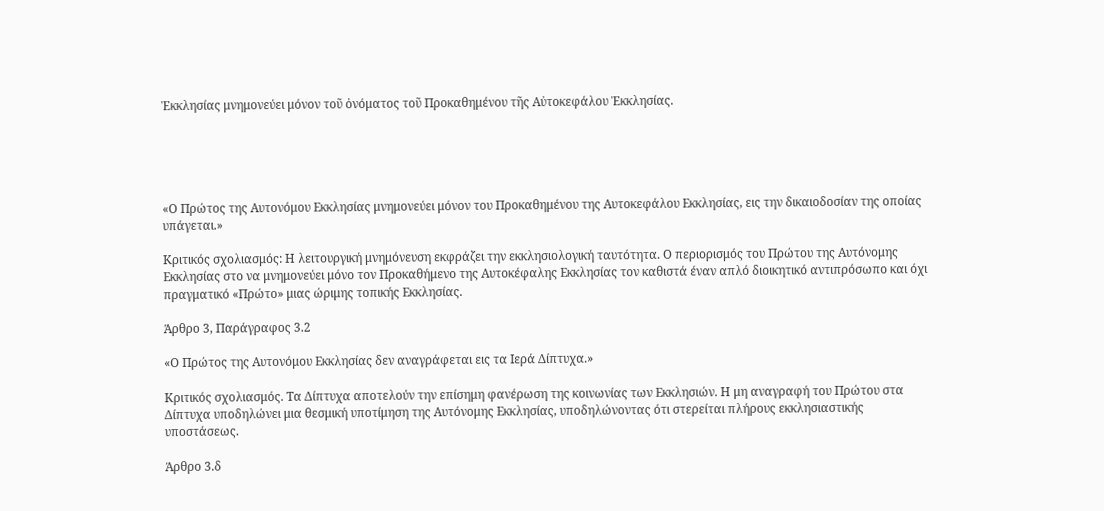Ἐκκλησίας μνημονεύει μόνον τοῦ ὀνόματος τοῦ Προκαθημένου τῆς Aὐτοκεφάλου Ἐκκλησίας.





«Ο Πρώτος της Αυτονόμου Εκκλησίας μνημονεύει μόνον του Προκαθημένου της Αυτοκεφάλου Εκκλησίας, εις την δικαιοδοσίαν της οποίας υπάγεται.»

Κριτικός σχολιασμός: Η λειτουργική μνημόνευση εκφράζει την εκκλησιολογική ταυτότητα. Ο περιορισμός του Πρώτου της Αυτόνομης Εκκλησίας στο να μνημονεύει μόνο τον Προκαθήμενο της Αυτοκέφαλης Εκκλησίας τον καθιστά έναν απλό διοικητικό αντιπρόσωπο και όχι πραγματικό «Πρώτο» μιας ώριμης τοπικής Εκκλησίας.

Άρθρο 3, Παράγραφος 3.2

«Ο Πρώτος της Αυτονόμου Εκκλησίας δεν αναγράφεται εις τα Ιερά Δίπτυχα.»

Κριτικός σχολιασμός. Τα Δίπτυχα αποτελούν την επίσημη φανέρωση της κοινωνίας των Εκκλησιών. Η μη αναγραφή του Πρώτου στα Δίπτυχα υποδηλώνει μια θεσμική υποτίμηση της Αυτόνομης Εκκλησίας, υποδηλώνοντας ότι στερείται πλήρους εκκλησιαστικής υποστάσεως.

Άρθρο 3.δ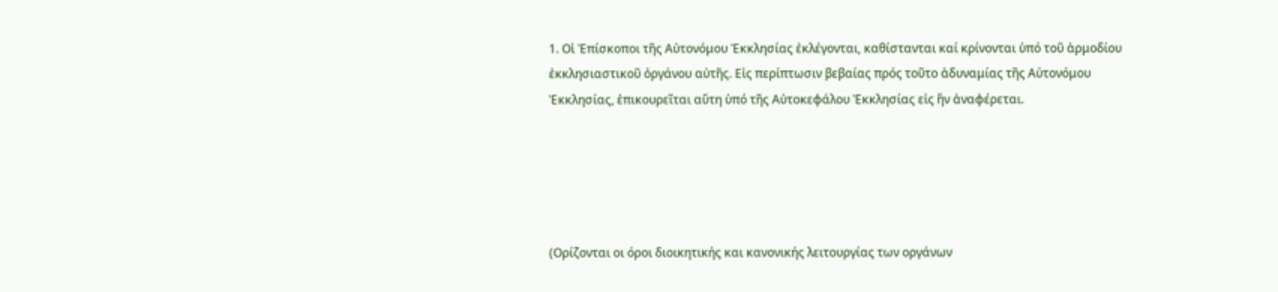1. Οἱ Ἐπίσκοποι τῆς Αὐτονόμου Ἐκκλησίας ἐκλέγονται, καθίστανται καί κρίνονται ὑπό τοῦ ἁρμοδίου ἐκκλησιαστικοῦ ὀργάνου αὐτῆς. Εἰς περίπτωσιν βεβαίας πρός τοῦτο ἀδυναμίας τῆς Αὐτονόμου Ἐκκλησίας, ἐπικουρεῖται αὕτη ὑπό τῆς Aὐτοκεφάλου Ἐκκλησίας εἰς ἥν ἀναφέρεται.





(Ορίζονται οι όροι διοικητικής και κανονικής λειτουργίας των οργάνων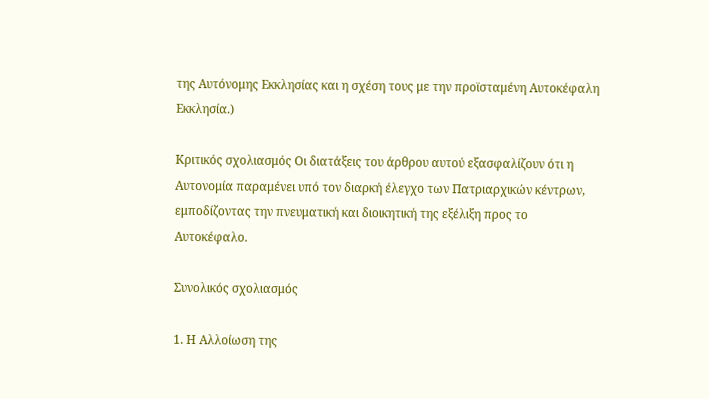της Αυτόνομης Εκκλησίας και η σχέση τους με την προϊσταμένη Αυτοκέφαλη Εκκλησία.)

Κριτικός σχολιασμός Οι διατάξεις του άρθρου αυτού εξασφαλίζουν ότι η Αυτονομία παραμένει υπό τον διαρκή έλεγχο των Πατριαρχικών κέντρων, εμποδίζοντας την πνευματική και διοικητική της εξέλιξη προς το Αυτοκέφαλο.

Συνολικός σχολιασμός

1. Η Αλλοίωση της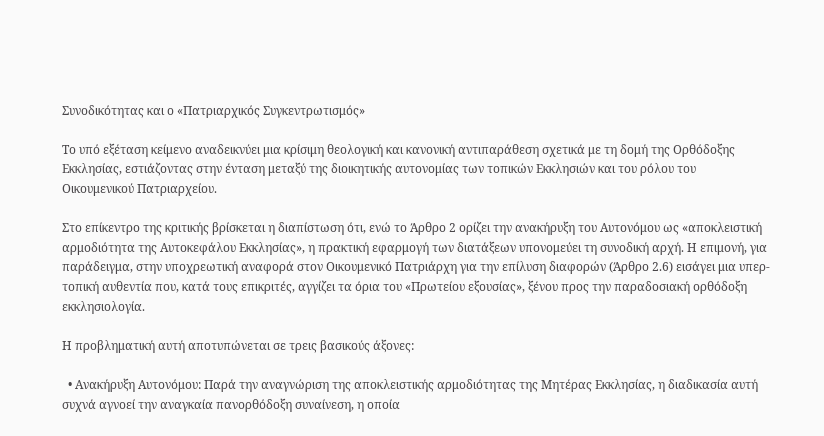Συνοδικότητας και ο «Πατριαρχικός Συγκεντρωτισμός»

Το υπό εξέταση κείμενο αναδεικνύει μια κρίσιμη θεολογική και κανονική αντιπαράθεση σχετικά με τη δομή της Ορθόδοξης Εκκλησίας, εστιάζοντας στην ένταση μεταξύ της διοικητικής αυτονομίας των τοπικών Εκκλησιών και του ρόλου του Οικουμενικού Πατριαρχείου.

Στο επίκεντρο της κριτικής βρίσκεται η διαπίστωση ότι, ενώ το Άρθρο 2 ορίζει την ανακήρυξη του Αυτονόμου ως «αποκλειστική αρμοδιότητα της Αυτοκεφάλου Εκκλησίας», η πρακτική εφαρμογή των διατάξεων υπονομεύει τη συνοδική αρχή. Η επιμονή, για παράδειγμα, στην υποχρεωτική αναφορά στον Οικουμενικό Πατριάρχη για την επίλυση διαφορών (Άρθρο 2.6) εισάγει μια υπερ-τοπική αυθεντία που, κατά τους επικριτές, αγγίζει τα όρια του «Πρωτείου εξουσίας», ξένου προς την παραδοσιακή ορθόδοξη εκκλησιολογία.

Η προβληματική αυτή αποτυπώνεται σε τρεις βασικούς άξονες:

  • Ανακήρυξη Αυτονόμου: Παρά την αναγνώριση της αποκλειστικής αρμοδιότητας της Μητέρας Εκκλησίας, η διαδικασία αυτή συχνά αγνοεί την αναγκαία πανορθόδοξη συναίνεση, η οποία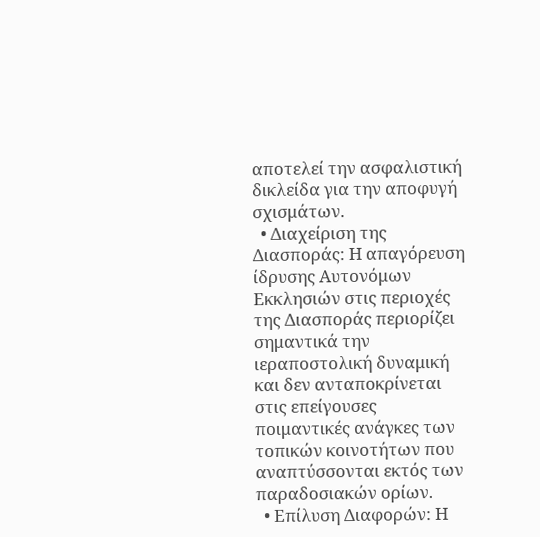αποτελεί την ασφαλιστική δικλείδα για την αποφυγή σχισμάτων.
  • Διαχείριση της Διασποράς: Η απαγόρευση ίδρυσης Αυτονόμων Εκκλησιών στις περιοχές της Διασποράς περιορίζει σημαντικά την ιεραποστολική δυναμική και δεν ανταποκρίνεται στις επείγουσες ποιμαντικές ανάγκες των τοπικών κοινοτήτων που αναπτύσσονται εκτός των παραδοσιακών ορίων.
  • Επίλυση Διαφορών: Η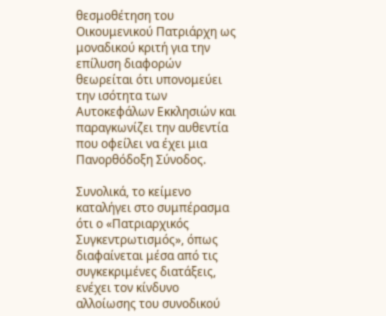θεσμοθέτηση του Οικουμενικού Πατριάρχη ως μοναδικού κριτή για την επίλυση διαφορών θεωρείται ότι υπονομεύει την ισότητα των Αυτοκεφάλων Εκκλησιών και παραγκωνίζει την αυθεντία που οφείλει να έχει μια Πανορθόδοξη Σύνοδος.

Συνολικά, το κείμενο καταλήγει στο συμπέρασμα ότι ο «Πατριαρχικός Συγκεντρωτισμός», όπως διαφαίνεται μέσα από τις συγκεκριμένες διατάξεις, ενέχει τον κίνδυνο αλλοίωσης του συνοδικού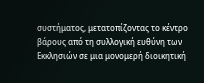συστήματος, μετατοπίζοντας το κέντρο βάρους από τη συλλογική ευθύνη των Εκκλησιών σε μια μονομερή διοικητική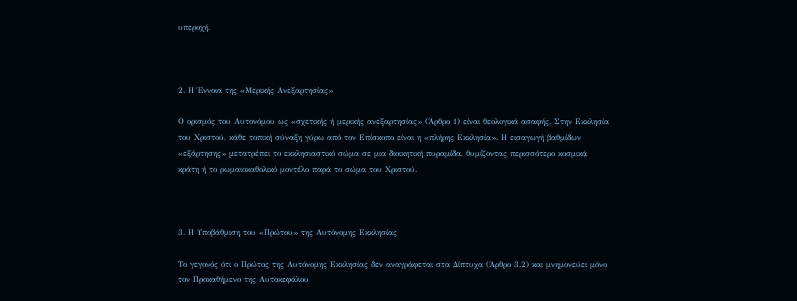υπεροχή.



2. Η Έννοια της «Μερικής Ανεξαρτησίας»

Ο ορισμός του Αυτονόμου ως «σχετικής ή μερικής ανεξαρτησίας» (Άρθρο 1) είναι θεολογικά ασαφής. Στην Εκκλησία του Χριστού, κάθε τοπική σύναξη γύρω από τον Επίσκοπο είναι η «πλήρης Εκκλησία». Η εισαγωγή βαθμίδων «εξάρτησης» μετατρέπει το εκκλησιαστικό σώμα σε μια διοικητική πυραμίδα, θυμίζοντας περισσότερο κοσμικά κράτη ή το ρωμαιοκαθολικό μοντέλο παρά το σώμα του Χριστού.



3. Η Υποβάθμιση του «Πρώτου» της Αυτόνομης Εκκλησίας

Το γεγονός ότι ο Πρώτος της Αυτόνομης Εκκλησίας δεν αναγράφεται στα Δίπτυχα (Άρθρο 3.2) και μνημονεύει μόνο τον Προκαθήμενο της Αυτοκεφάλου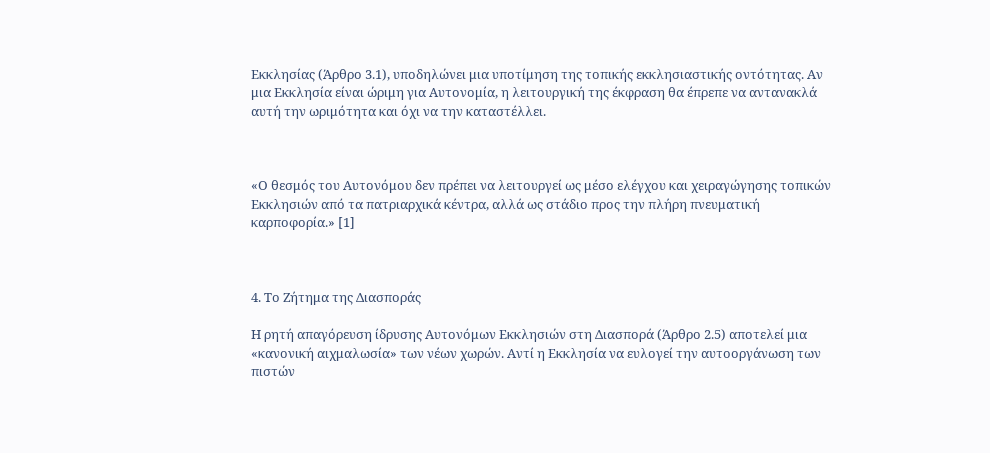Εκκλησίας (Άρθρο 3.1), υποδηλώνει μια υποτίμηση της τοπικής εκκλησιαστικής οντότητας. Αν μια Εκκλησία είναι ώριμη για Αυτονομία, η λειτουργική της έκφραση θα έπρεπε να αντανακλά αυτή την ωριμότητα και όχι να την καταστέλλει.



«Ο θεσμός του Αυτονόμου δεν πρέπει να λειτουργεί ως μέσο ελέγχου και χειραγώγησης τοπικών Εκκλησιών από τα πατριαρχικά κέντρα, αλλά ως στάδιο προς την πλήρη πνευματική καρποφορία.» [1]



4. Το Ζήτημα της Διασποράς

Η ρητή απαγόρευση ίδρυσης Αυτονόμων Εκκλησιών στη Διασπορά (Άρθρο 2.5) αποτελεί μια «κανονική αιχμαλωσία» των νέων χωρών. Αντί η Εκκλησία να ευλογεί την αυτοοργάνωση των πιστών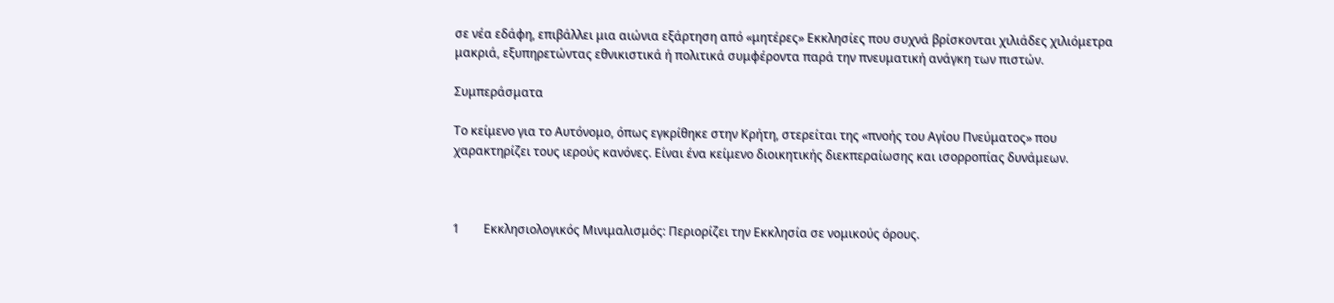σε νέα εδάφη, επιβάλλει μια αιώνια εξάρτηση από «μητέρες» Εκκλησίες που συχνά βρίσκονται χιλιάδες χιλιόμετρα μακριά, εξυπηρετώντας εθνικιστικά ή πολιτικά συμφέροντα παρά την πνευματική ανάγκη των πιστών.

Συμπεράσματα

Το κείμενο για το Αυτόνομο, όπως εγκρίθηκε στην Κρήτη, στερείται της «πνοής του Αγίου Πνεύματος» που χαρακτηρίζει τους ιερούς κανόνες. Είναι ένα κείμενο διοικητικής διεκπεραίωσης και ισορροπίας δυνάμεων.



1        Εκκλησιολογικός Μινιμαλισμός: Περιορίζει την Εκκλησία σε νομικούς όρους.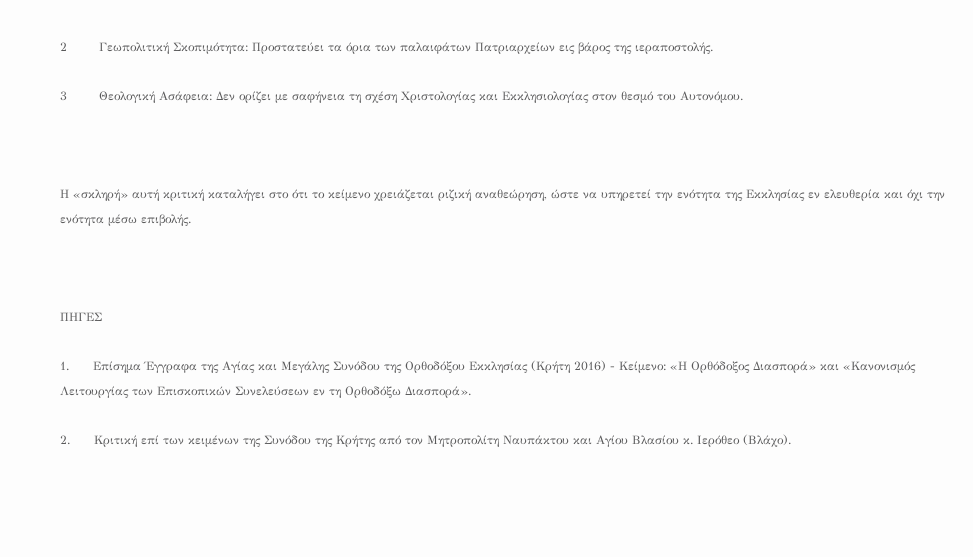2        Γεωπολιτική Σκοπιμότητα: Προστατεύει τα όρια των παλαιφάτων Πατριαρχείων εις βάρος της ιεραποστολής.

3        Θεολογική Ασάφεια: Δεν ορίζει με σαφήνεια τη σχέση Χριστολογίας και Εκκλησιολογίας στον θεσμό του Αυτονόμου.



Η «σκληρή» αυτή κριτική καταλήγει στο ότι το κείμενο χρειάζεται ριζική αναθεώρηση, ώστε να υπηρετεί την ενότητα της Εκκλησίας εν ελευθερία και όχι την ενότητα μέσω επιβολής.



ΠΗΓΕΣ

1.      Επίσημα Έγγραφα της Αγίας και Μεγάλης Συνόδου της Ορθοδόξου Εκκλησίας (Κρήτη 2016) - Κείμενο: «Η Ορθόδοξος Διασπορά» και «Κανονισμός Λειτουργίας των Επισκοπικών Συνελεύσεων εν τη Ορθοδόξω Διασπορά».

2.      Κριτική επί των κειμένων της Συνόδου της Κρήτης από τον Μητροπολίτη Ναυπάκτου και Αγίου Βλασίου κ. Ιερόθεο (Βλάχο).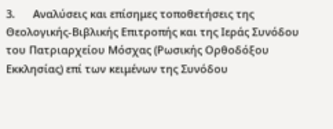3.      Αναλύσεις και επίσημες τοποθετήσεις της Θεολογικής-Βιβλικής Επιτροπής και της Ιεράς Συνόδου του Πατριαρχείου Μόσχας (Ρωσικής Ορθοδόξου Εκκλησίας) επί των κειμένων της Συνόδου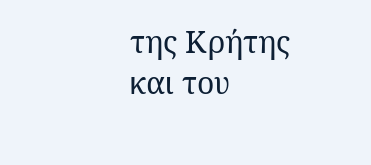της Κρήτης και του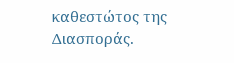καθεστώτος της Διασποράς.